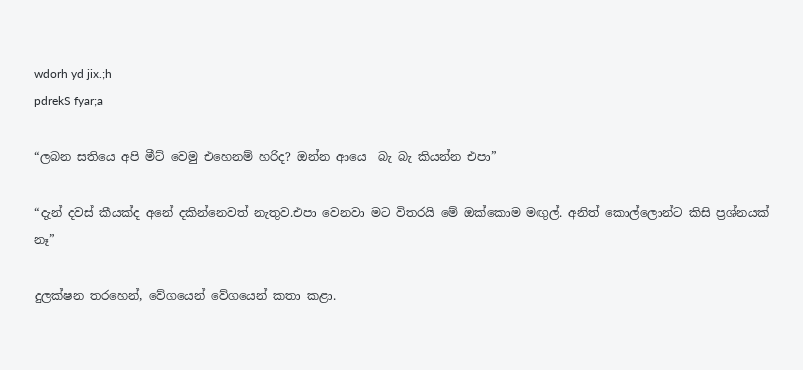wdorh yd jix.;h
pdrekS fyar;a

“ලබන සතියෙ අපි මීට් වෙමු එහෙනම් හරිද? ඔන්න ආයෙ  බැ බැ කියන්න එපා”

“දැන් දවස් කීයක්ද අනේ දකින්නෙවත් නැතුව.එපා වෙනවා මට විතරයි මේ ඔක්කොම මඟුල්. අනිත් කොල්ලොන්ට කිසි ප්‍රශ්නයක් නෑ”

දුලක්ෂන තරහෙන්, වේගයෙන් වේගයෙන් කතා කළා.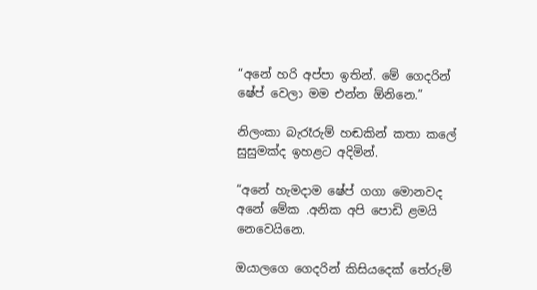“අනේ හරි අප්පා ඉතින්. මේ ගෙදරින් ෂේප් වෙලා මම එන්න ඕනිනෙ.”

නිලංකා බැරෑරුම් හඬකින් කතා කලේ සුසුමක්ද ඉහළට අදිමින්.

“අනේ හැමදාම ෂේප් ගගා මොනවද අනේ මේක .අනික අපි පොඩි ළමයි නෙවෙයිනෙ.

ඔයාලගෙ ගෙදරින් කිසියදෙක් තේරුම්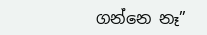ගන්නෙ නෑ”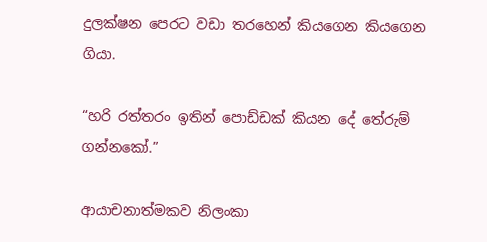දුලක්ෂන පෙරට වඩා තරහෙන් කියගෙන කියගෙන ගියා.

“හරි රත්තරං ඉතින් පොඩ්ඩක් කියන දේ තේරුම් ගන්නකෝ.”

ආයාචනාත්මකව නිලංකා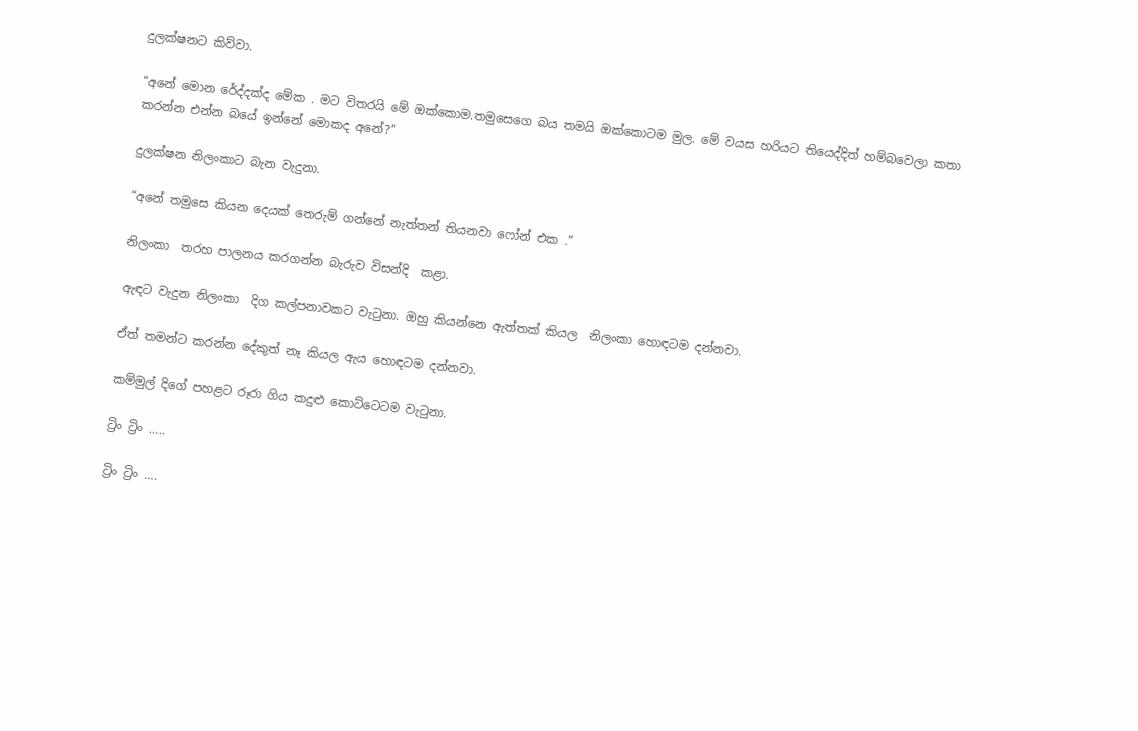දුලක්ෂනට කිව්වා.

“අනේ මොන රේද්දක්ද මේක . මට විතරයි මේ ඔක්කොම.තමුසෙගෙ බය තමයි ඔක්කොටම මුල. මේ වයස හරියට තියෙද්දිත් හම්බවෙලා කතා කරන්න එන්න බයේ ඉන්නේ මොකද අනේ?”

දුලක්ෂන නිලංකාට බැන වැදුනා.

“අනේ තමුසෙ කියන දෙයක් තෙරුම් ගන්නේ නැත්තන් තියනවා ෆෝන් එක .”

නිලංකා  තරහ පාලනය කරගන්න බැරුව විසන්දි  කළා.

ඇඳට වැදුන නිලංකා  දිග කල්පනාවකට වැටුනා. ඔහු කියන්නෙ ඇත්තක් කියල  නිලංකා හොඳටම දන්නවා.

ඒත් තමන්ට කරන්න දේකුත් නෑ කියල ඇය හොඳටම දන්නවා.

කම්මුල් දිගේ පහළට රූරා ගිය කදුළු කොට්ටෙටම වැටුනා.

ට්‍රිං ට්‍රිං …..

ට්‍රිං ට්‍රිං ….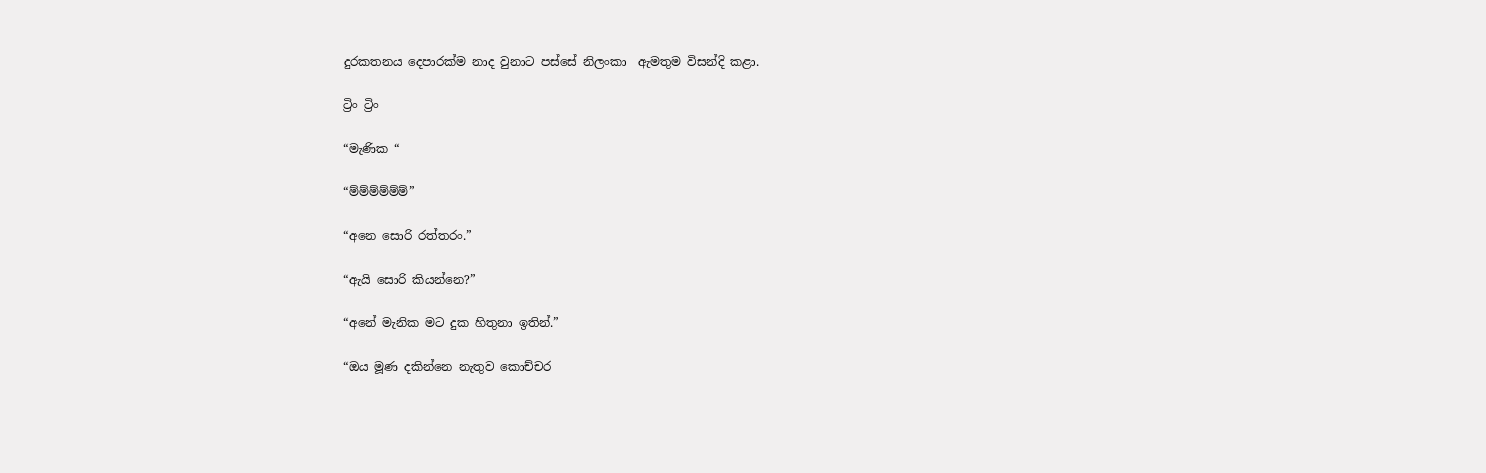දුරකතනය දෙපාරක්ම නාද වුනාට පස්සේ නිලංකා  ඇමතුම විසන්දි කළා.

ට්‍රිං ට්‍රිං

“මැණික “

“ම්ම්ම්ම්ම්ම්”

“අනෙ සොරි රත්තරං.”

“ඇයි සොරි කියන්නෙ?”

“අනේ මැනික මට දුක හිතුනා ඉතින්.”

“ඔය මූණ දකින්නෙ නැතුව කොච්චර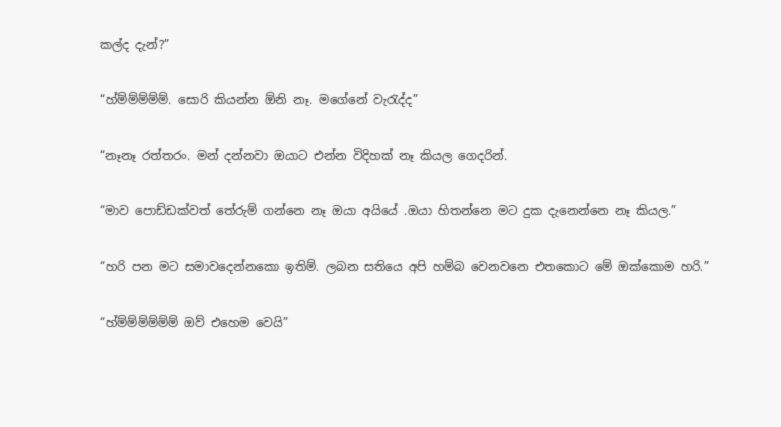කල්ද දැන්?”

“හ්ම්ම්ම්ම්ම්. සොරි කියන්න ඕනි නෑ. මගේනේ වැරැද්ද”

“නෑනෑ රත්තරං. මන් දන්නවා ඔයාට එන්න විදිහක් නෑ කියල ගෙදරින්.

“මාව පොඩ්ඩක්වත් තේරුම් ගන්නෙ නෑ ඔයා අයියේ .ඔයා හිතන්නෙ මට දුක දැනෙන්නෙ නෑ කියල.”

“හරි පන මට සමාවදෙන්නකො ඉතිම්. ලබන සතියෙ අපි හම්බ වෙනවනෙ එතකොට මේ ඔක්කොම හරි.”

“හ්ම්ම්ම්ම්ම්ම් ඔව් එහෙම වෙයි”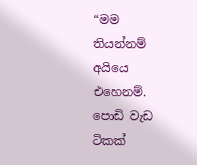“මම තියන්නම් අයියෙ එහෙනම්. පොඩි වැඩ ටිකක්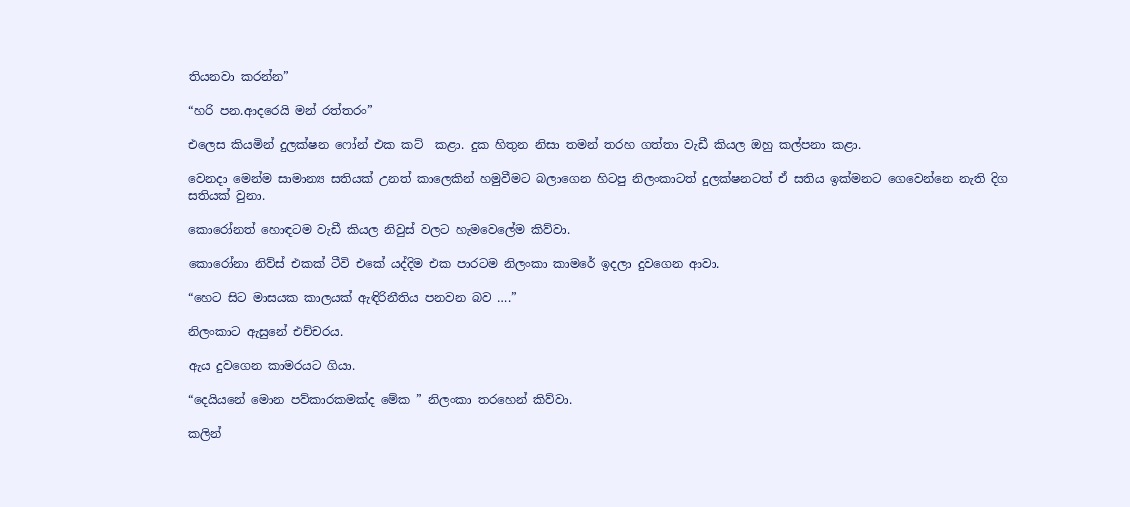තියනවා කරන්න”

“හරි පන.ආදරෙයි මන් රත්තරං”

එලෙස කියමින් දුලක්ෂන ෆෝන් එක කට්  කළා. දුක හිතුන නිසා තමන් තරහ ගත්තා වැඩී කියල ඔහු කල්පනා කළා.

වෙනදා මෙන්ම සාමාන්‍ය සතියක් උනත් කාලෙකින් හමුවීමට බලාගෙන හිටපු නිලංකාටත් දුලක්ෂනටත් ඒ සතිය ඉක්මනට ගෙවෙන්නෙ නැති දිග සතියක් වුනා.

කොරෝනත් හොඳටම වැඩී කියල නිවුස් වලට හැමවෙලේම කිව්වා.

කොරෝනා නිව්ස් එකක් ටීවි එකේ යද්දිම එක පාරටම නිලංකා කාමරේ ඉදලා දුවගෙන ආවා.

“හෙට සිට මාසයක කාලයක් ඇඳිරිනීතිය පනවන බව ….”

නිලංකාට ඇසුනේ එච්චරය.

ඇය දුවගෙන කාමරයට ගියා.

“දෙයියනේ මොන පව්කාරකමක්ද මේක ” නිලංකා තරහෙන් කිව්වා.

කලින්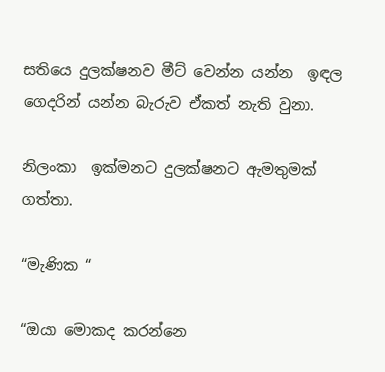සතියෙ දුලක්ෂනව මීට් වෙන්න යන්න  ඉඳල ගෙදරින් යන්න බැරුව ඒකත් නැති වුනා.

නිලංකා  ඉක්මනට දුලක්ෂනට ඇමතුමක් ගත්තා.

“මැණික “

“ඔයා මොකද කරන්නෙ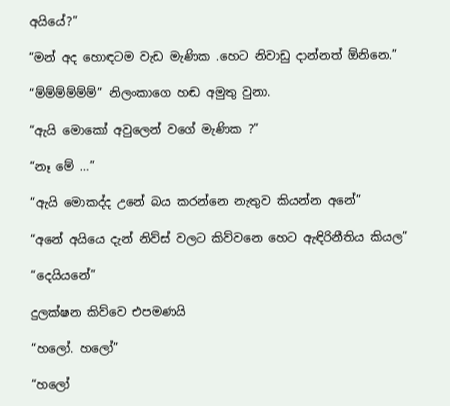අයියේ?”

“මන් අද හොඳටම වැඩ මැණික .හෙට නිවාඩු දාන්නත් ඕනිනෙ.”

“ම්ම්ම්ම්ම්ම්” නිලංකාගෙ හඬ අමුතු වුනා.

“ඇයි මොකෝ අවුලෙන් වගේ මැණික ?”

“නෑ මේ …”

“ඇයි මොකද්ද උනේ බය කරන්නෙ නැතුව කියන්න අනේ”

“අනේ අයියෙ දැන් නිව්ස් වලට කිව්වනෙ හෙට ඇඳිරිනීතිය කියල”

“දෙයියනේ”

දුලක්ෂන කිව්වෙ එපමණයි

“හලෝ. හලෝ”

“හලෝ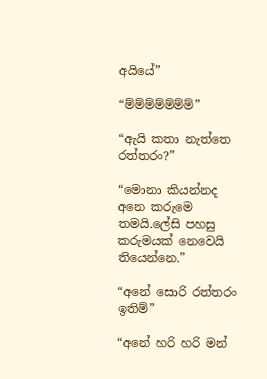අයියේ”

“ම්ම්ම්ම්ම්ම්ම්”

“ඇයි කතා නැත්තෙ රත්තරං?”

“මොනා කියන්නද අනෙ කරුමෙ තමයි.ලේසි පහසු කරුමයක් නෙවෙයි තියෙන්නෙ.”

“අනේ සොරි රත්තරං ඉතිම්”

“අනේ හරි හරි මන්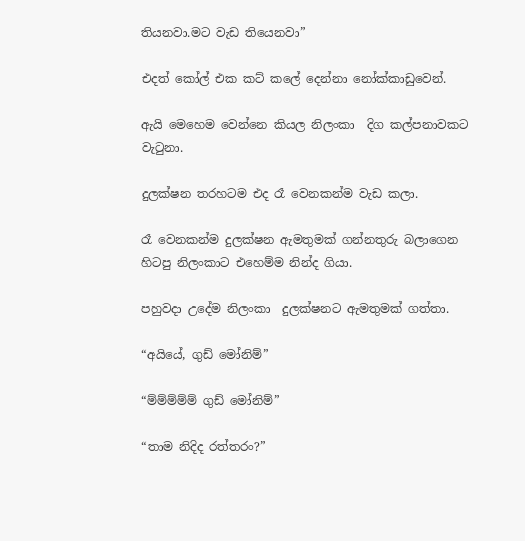තියනවා.මට වැඩ තියෙනවා”

එදත් කෝල් එක කට් කලේ දෙන්නා නෝක්කාඩුවෙන්.

ඇයි මෙහෙම වෙන්නෙ කියල නිලංකා  දිග කල්පනාවකට වැටුනා.

දුලක්ෂන තරහටම එද රෑ වෙනකන්ම වැඩ කලා.

රෑ වෙනකන්ම දුලක්ෂන ඇමතුමක් ගන්නතුරු බලාගෙන හිටපු නිලංකාට එහෙම්ම නින්ද ගියා.

පහුවදා උදේම නිලංකා  දුලක්ෂනට ඇමතුමක් ගත්තා.

“අයියේ, ගුඩ් මෝනිම්”

“ම්ම්ම්ම්ම් ගුඩ් මෝනිම්”

“තාම නිදිද රත්තරං?”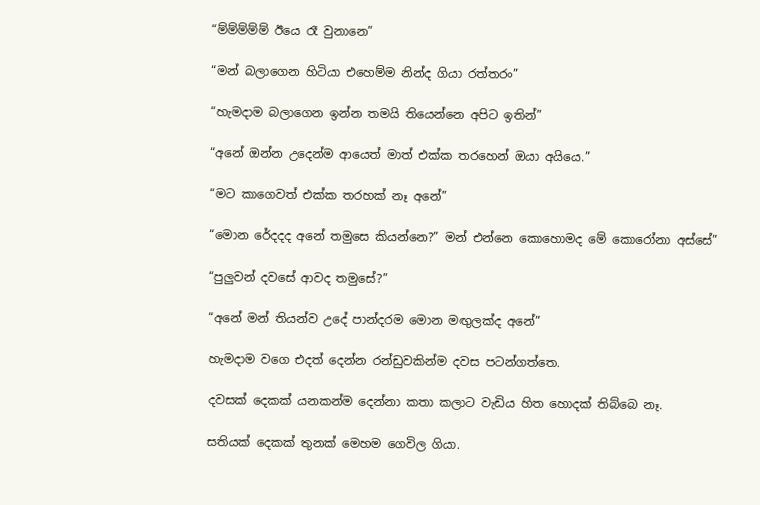“ම්ම්ම්ම්ම් ඊයෙ රෑ වුනානෙ”

“මන් බලාගෙන හිටියා එහෙම්ම නින්ද ගියා රත්තරං”

“හැමදාම බලාගෙන ඉන්න තමයි තියෙන්නෙ අපිට ඉතින්”

“අනේ ඔන්න උදෙන්ම ආයෙත් මාත් එක්ක තරහෙන් ඔයා අයියෙ.”

“මට කාගෙවත් එක්ක තරහක් නෑ අනේ”

“මොන රේදදද අනේ තමුසෙ කියන්නෙ?” මන් එන්නෙ කොහොමද මේ කොරෝනා අස්සේ”

“පුලුවන් දවසේ ආවද තමුසේ?”

“අනේ මන් තියන්ව උදේ පාන්දරම මොන මඟුලක්ද අනේ”

හැමදාම වගෙ එදත් දෙන්න රන්ඩුවකින්ම දවස පටන්ගත්තෙ.

දවසක් දෙකක් යනකන්ම දෙන්නා කතා කලාට වැඩිය හිත හොදක් තිබ්බෙ නෑ.

සතියක් දෙකක් තුනක් මෙහම ගෙවිල ගියා.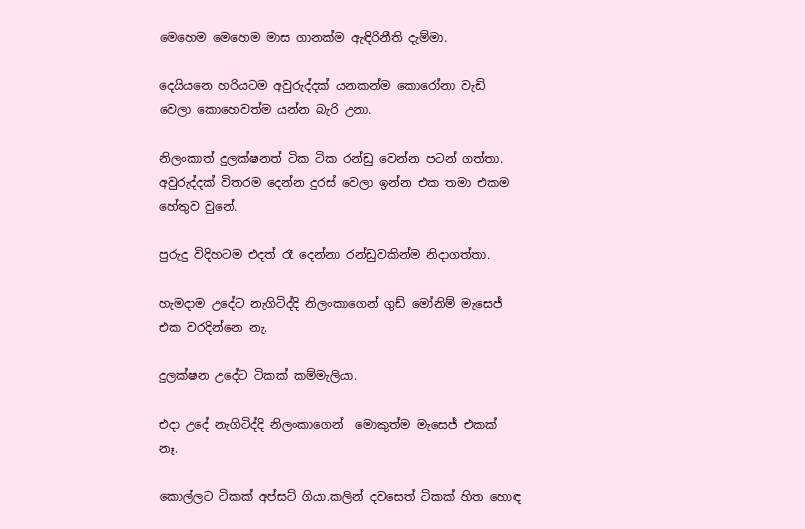මෙහෙම මෙහෙම මාස ගානක්ම ඇඳිරිනීති දැම්මා.

දෙයියනෙ හරියටම අවුරුද්දක් යනකන්ම කොරෝනා වැඩි වෙලා කොහෙවත්ම යන්න බැරි උනා.

නිලංකාත් දුලක්ෂනත් ටික ටික රන්ඩු වෙන්න පටන් ගත්තා. අවුරුද්දක් විතරම දෙන්න දුරස් වෙලා ඉන්න එක තමා එකම හේතුව වුනේ.

පුරුදු විදිහටම එදත් රෑ දෙන්නා රන්ඩුවකින්ම නිදාගත්තා.

හැමදාම උදේට නැගිටිද්දි නිලංකාගෙන් ගුඩ් මෝනිම් මැසෙජ් එක වරදින්නෙ නැ.

දුලක්ෂන උදේට ටිකක් කම්මැලියා.

එදා උදේ නැගිටිද්දි නිලංකාගෙන්  මොකුත්ම මැසෙජ් එකක් නෑ.

කොල්ලට ටිකක් අප්සට් ගියා.කලින් දවසෙත් ටිකක් හිත හොඳ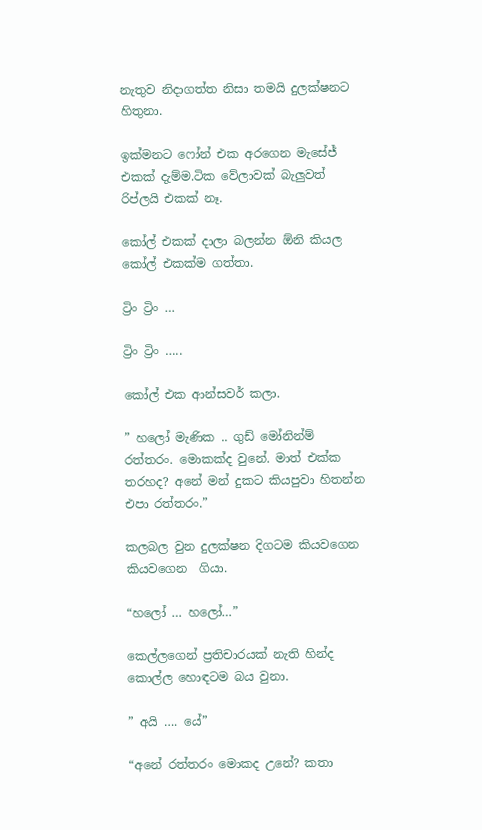නැතුව නිදාගත්ත නිසා තමයි දුලක්ෂනට හිතුනා.

ඉක්මනට ෆෝන් එක අරගෙන මැසේජ් එකක් දැම්ම.ටික වේලාවක් බැලුවත් රිප්ලයි එකක් නෑ.

කෝල් එකක් දාලා බලන්න ඕනි කියල කෝල් එකක්ම ගත්තා.

ට්‍රිං ට්‍රිං …

ට්‍රිං ට්‍රිං …..

කෝල් එක ආන්සවර් කලා.

” හලෝ මැණික .. ගුඩ් මෝනින්ම් රත්තරං. මොකක්ද වුනේ. මාත් එක්ක තරහද? අනේ මන් දුකට කියපුවා හිතන්න එපා රත්තරං.”

කලබල වුන දුලක්ෂන දිගටම කියවගෙන කියවගෙන  ගියා.

“හලෝ … හලෝ…”

කෙල්ලගෙන් ප්‍රතිචාරයක් නැති හින්ද කොල්ල හොඳටම බය වුනා.

” අයි …. යේ”

“අනේ රත්තරං මොකද උනේ? කතා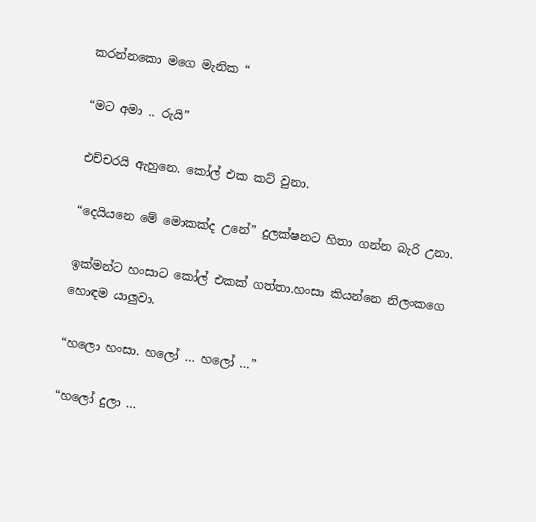කරන්නකො මගෙ මැනික “

“මට අමා .. රුයි”

එච්චරයි ඇහුනෙ. කෝල් එක කට් වුනා.

“දෙයියනෙ මේ මොකක්ද උනේ” දුලක්ෂනට හිතා ගන්න බැරි උනා.

ඉක්මන්ට හංසාට කෝල් එකක් ගත්තා.හංසා කියන්නෙ නිලංකගෙ  හොඳම යාලුවා.

“හලො හංසා. හලෝ … හලෝ …”

“හලෝ දුලා …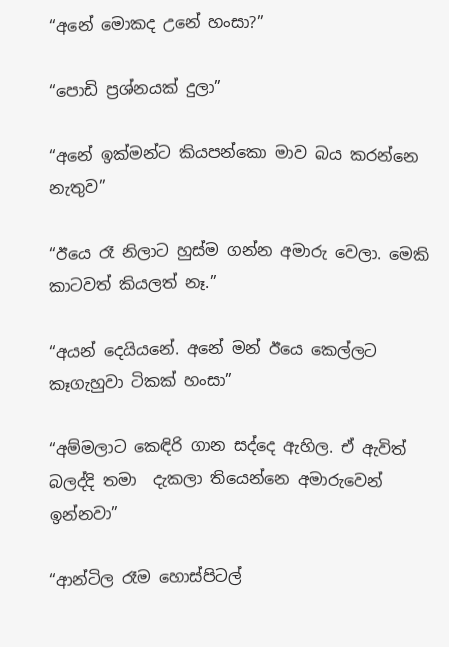“අනේ මොකද උනේ හංසා?”

“පොඩි ප්‍රශ්නයක් දුලා”

“අනේ ඉක්මන්ට කියපන්කො මාව බය කරන්නෙ නැතුව”

“ඊයෙ රෑ නිලාට හුස්ම ගන්න අමාරු වෙලා. මෙකි කාටවත් කියලත් නෑ.”

“අයන් දෙයියනේ. අනේ මන් ඊයෙ කෙල්ලට කෑගැහුවා ටිකක් හංසා”

“අම්මලාට කෙඳිරි ගාන සද්දෙ ඇහිල. ඒ ඇවිත් බලද්දි තමා  දැකලා තියෙන්නෙ අමාරුවෙන් ඉන්නවා”

“ආන්ටිල රෑම හොස්පිටල්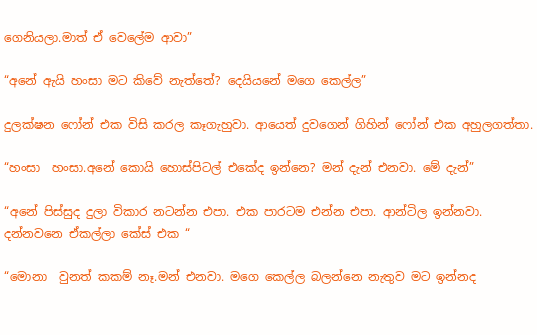ගෙනියලා.මාත් ඒ වෙලේම ආවා”

“අනේ ඇයි හංසා මට කිවේ නැත්තේ? දෙයියනේ මගෙ කෙල්ල”

දුලක්ෂන ෆෝන් එක විසි කරල කෑගැහුවා. ආයෙත් දුවගෙන් ගිහින් ෆෝන් එක අහුලගත්තා.

“හංසා  හංසා.අනේ කොයි හොස්පිටල් එකේද ඉන්නෙ? මන් දැන් එනවා. මේ දැන්”

“අනේ පිස්සුද දුලා විකාර නටන්න එපා. එක පාරටම එන්න එපා. ආන්ටිල ඉන්නවා. දන්නවනෙ ඒකල්ලා කේස් එක “

“මොනා  වුනත් කකම් නෑ.මන් එනවා. මගෙ කෙල්ල බලන්නෙ නැතුව මට ඉන්නද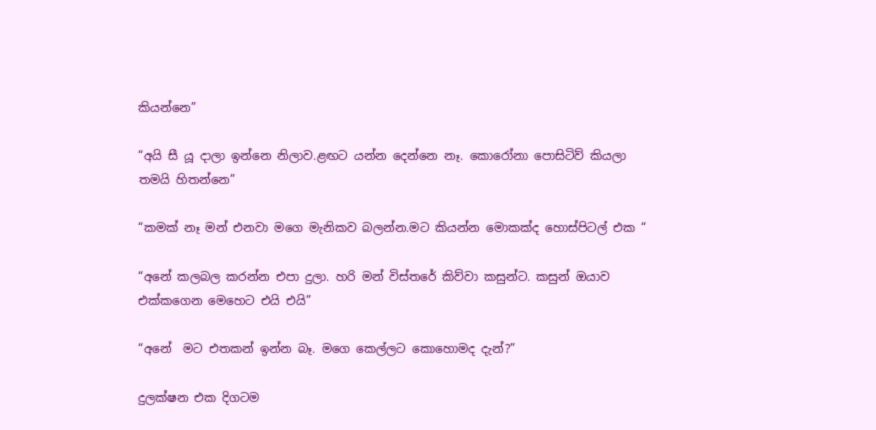කියන්නෙ”

“අයි සී යූ දාලා ඉන්නෙ නිලාව.ළඟට යන්න දෙන්නෙ නෑ. කොරෝනා පොසිටිව් කියලා තමයි හිතන්නෙ”

“කමක් නෑ මන් එනවා මගෙ මැනිකව බලන්න.මට කියන්න මොකක්ද හොස්පිටල් එක “

“අනේ කලබල කරන්න එපා දුලා. හරි මන් විස්තරේ කිව්වා කසුන්ට. කසුන් ඔයාව එක්කගෙන මෙහෙට එයි එයි”

“අනේ  මට එතකන් ඉන්න බෑ. මගෙ කෙල්ලට කොහොමද දැන්?”

දුලක්ෂන එක දිගටම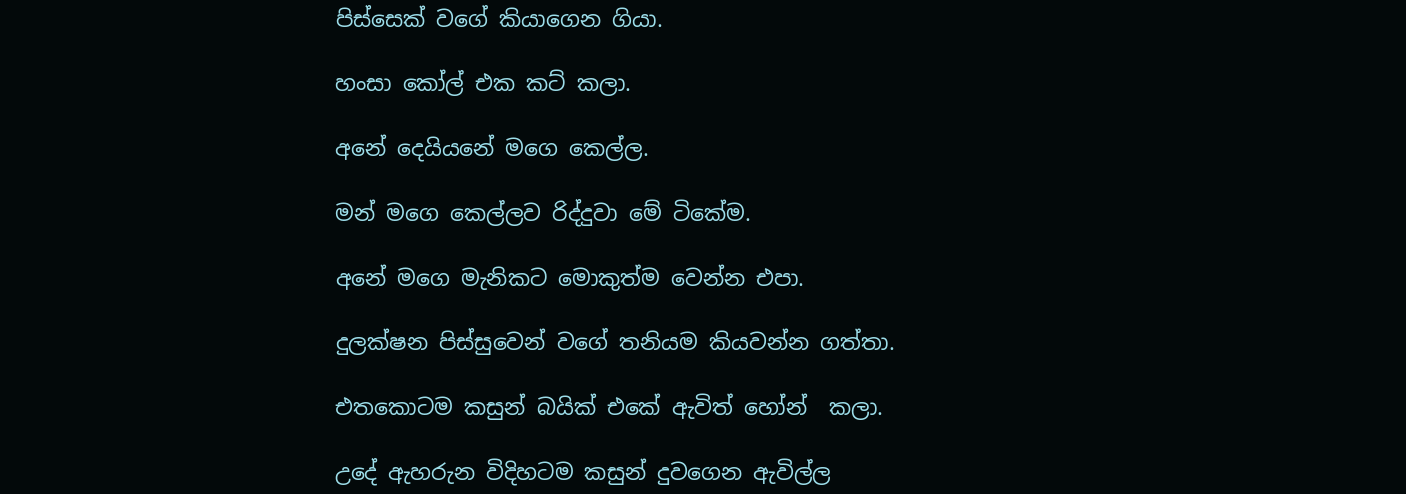පිස්සෙක් වගේ කියාගෙන ගියා.

හංසා කෝල් එක කට් කලා.

අනේ දෙයියනේ මගෙ කෙල්ල.

මන් මගෙ කෙල්ලව රිද්දුවා මේ ටිකේම.

අනේ මගෙ මැනිකට මොකුත්ම වෙන්න එපා.

දුලක්ෂන පිස්සුවෙන් වගේ තනියම කියවන්න ගත්තා.

එතකොටම කසුන් බයික් එකේ ඇවිත් හෝන්  කලා.

උදේ ඇහරුන විදිහටම කසුන් දුවගෙන ඇවිල්ල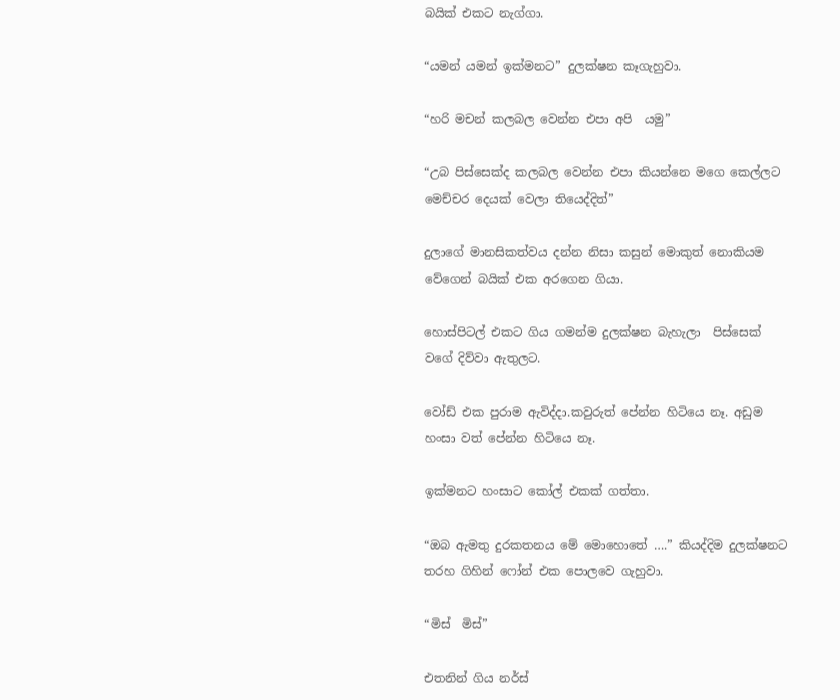බයික් එකට නැග්ගා.

“යමන් යමන් ඉක්මනට” දුලක්ෂන කෑගැහුවා.

“හරි මචන් කලබල වෙන්න එපා අපි  යමු”

“උබ පිස්සෙක්ද කලබල වෙන්න එපා කියන්නෙ මගෙ කෙල්ලට මෙච්චර දෙයක් වෙලා තියෙද්දිත්”

දුලාගේ මානසිකත්වය දන්න නිසා කසුන් මොකුත් නොකියම වේගෙන් බයික් එක අරගෙන ගියා.

හොස්පිටල් එකට ගිය ගමන්ම දුලක්ෂන බැහැලා  පිස්සෙක් වගේ දිව්වා ඇතුලට.

වෝඩ් එක පුරාම ඇවිද්දා.කවුරුත් පේන්න හිටියෙ නෑ. අඩුම හංසා වත් පේන්න හිටියෙ නෑ.

ඉක්මනට හංසාට කෝල් එකක් ගත්තා.

“ඔබ ඇමතු දුරකතනය මේ මොහොතේ ….” කියද්දිම දුලක්ෂනට තරහ ගිහින් ෆෝන් එක පොලවෙ ගැහුවා.

“මිස්  මිස්”

එතනින් ගිය නර්ස්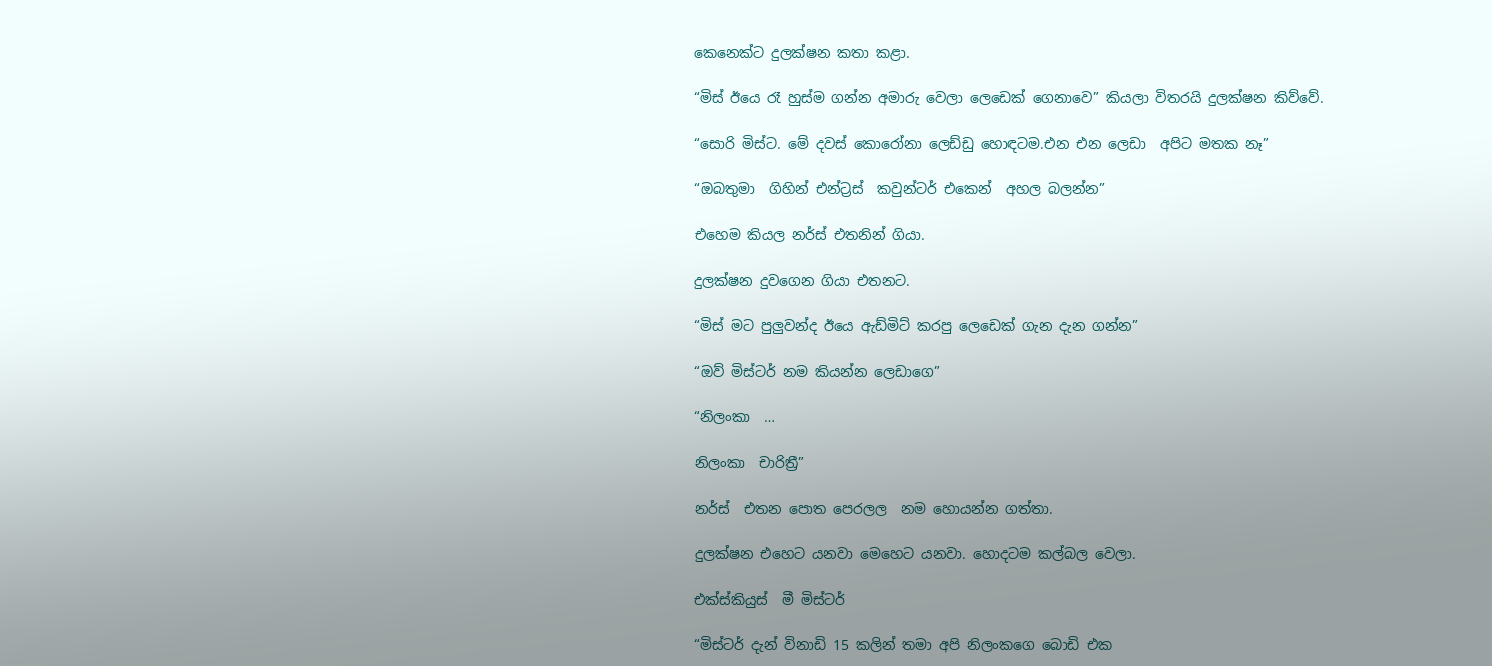කෙනෙක්ට දුලක්ෂන කතා කළා.

“මිස් ඊයෙ රෑ හුස්ම ගන්න අමාරු වෙලා ලෙඩෙක් ගෙනාවෙ” කියලා විතරයි දුලක්ෂන කිව්වේ.

“සොරි මිස්ට. මේ දවස් කොරෝනා ලෙඩ්ඩු හොඳටම.එන එන ලෙඩා  අපිට මතක නෑ”

“ඔබතුමා  ගිහින් එන්ට්‍රස්  කවුන්ටර් එකෙන්  අහල බලන්න”

එහෙම කියල නර්ස් එතනින් ගියා.

දුලක්ෂන දුවගෙන ගියා එතනට.

“මිස් මට පුලුවන්ද ඊයෙ ඇඩ්මිට් කරපු ලෙඩෙක් ගැන දැන ගන්න”

“ඔව් මිස්ටර් නම කියන්න ලෙඩාගෙ”

“නිලංකා  …

නිලංකා  චාරිත්‍රී”

නර්ස්  එතන පොත පෙරලල  නම හොයන්න ගත්තා.

දුලක්ෂන එහෙට යනවා මෙහෙට යනවා. හොදටම කල්බල වෙලා.

එක්ස්කියුස්  මී මිස්ටර්

“මිස්ටර් දැන් විනාඩි 15 කලින් තමා අපි නිලංකගෙ බොඩි එක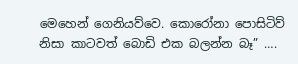මෙහෙන් ගෙනියව්වෙ. කොරෝනා පොසිටිව් නිසා කාටවත් බොඩි එක බලන්න බෑ” ….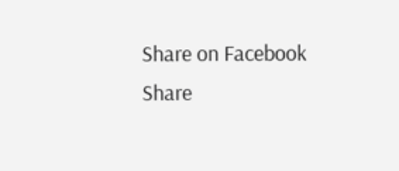Share on Facebook
Share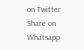on Twitter
Share on Whatsapp